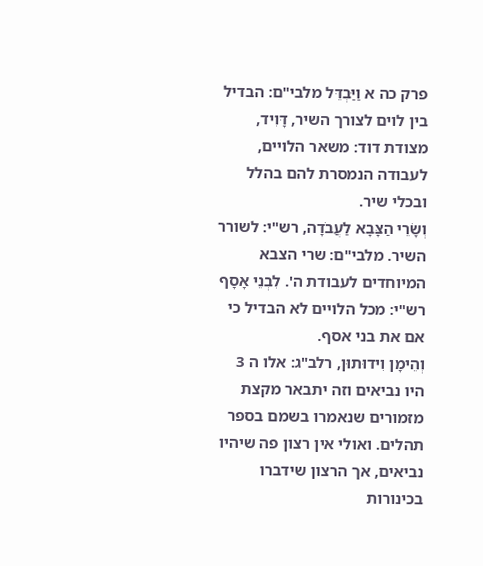פרק כה א וַיַּבְדֵּל מלבי"ם: הבדיל בין לוים לצורך השיר, דָּוִיד, מצודת דוד: משאר הלויים, לעבודה הנמסרת להם בהלל ובכלי שיר.
וְשָׂרֵי הַצָּבָא לַעֲבֹדָה, רש"י: לשורר השיר. מלבי"ם: שרי הצבא המיוחדים לעבודת ה'. לִבְנֵי אָסָף רש"י: מכל הלויים לא הבדיל כי אם את בני אסף.
וְהֵימָן וִידוּתוּן, רלב"ג: אלו ה 3 היו נביאים וזה יתבאר מקצת מזמורים שנאמרו בשמם בספר תהלים. ואולי אין רצון פה שיהיו נביאים, אך הרצון שידברו בכינורות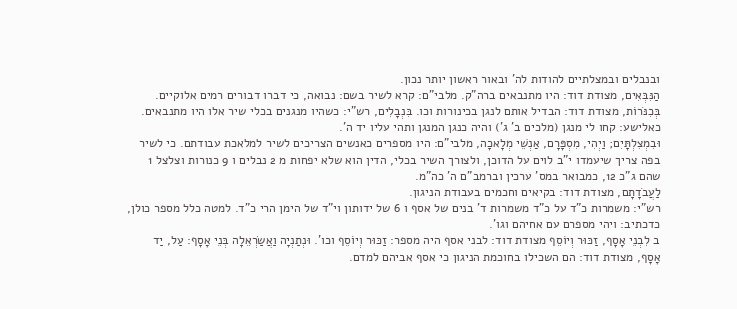ובנבלים ובמצלתיים להודות לה' ובאור ראשון יותר נכון.
הַנִּבְּאִים, מצודת דוד: היו מתנבאים ברה"ק. מלבי"ם: קרא לשיר בשם: נבואה, כי דברו דבורים רמים אלוקיים.
בְּכִנֹּרוֹת, מצודת דוד: הבדיל אותם לנגן בכינורות וכו. בִּנְבָלִים, רש"י: כשהיו מנגנים בכלי שיר אלו היו מתנבאים. כאלישע: קחו לי מנגן (מלכים ב' ג') והיה כנגן המנגן ותהי עליו יד ה'.
וּבִמְצִלְתָּיִם; וַיְהִי, מִסְפָּרָם, אַנְשֵׁי מְלָאכָה, מלבי"ם: היו מספרים כאנשים הצריכים לשיר למלאכת עבודתם. כי לשיר בפה צריך שיעמדו י"ב לוים על הדוכן, ולצורך השיר בכלי, הדין הוא שלא יפחות מ 2 נבלים ו 9 כנורות וצלצל 1 שהם ג"כ 12, כמבואר במס' ערכין וברמב"ם ה' כה"מ.
לַעֲבֹדָתָם, מצודת דוד: בקיאים וחכמים בעבודת הניגון.
רש"י: משמרות כ"ד על כ"ד משמרות ד' בנים של אסף ו 6 של ידותון וי"ד של הימן הרי כ"ד. למטה כלל מספר כולן, כדכתיב: ויהי מספרם עם אחיהם וגו'.
ב לִבְנֵי אָסָף, זַכּוּר וְיוֹסֵף מצודת דוד: לבני אסף היה מספר: זַכּוּר וְיוֹסֵף וכו'. וּנְתַנְיָה וַאֲשַׂרְאֵלָה בְּנֵי אָסָף: עַל, יַד אָסָף, מצודת דוד: הם השכילו בחוכמת הניגון כי אסף אביהם למדם.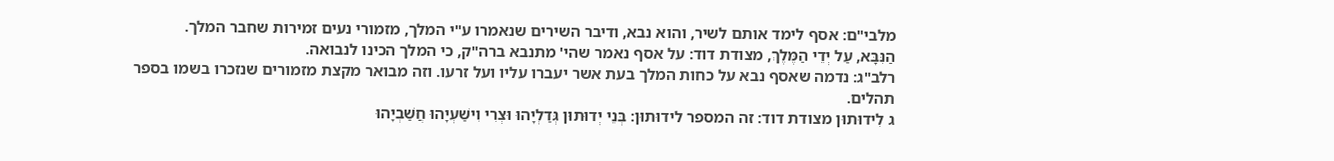מלבי"ם: אסף לימד אותם לשיר, והוא נבא, ודיבר השירים שנאמרו ע"י המלך, מזמורי נעים זמירות שחבר המלך.
הַנִּבָּא, עַל יְדֵי הַמֶּלֶךְ, מצודת דוד: על אסף נאמר שהי' מתנבא ברה"ק, כי המלך הכינו לנבואה.
רלב"ג: נדמה שאסף נבא על כחות המלך בעת אשר יעברו עליו ועל זרעו. וזה מבואר מקצת מזמורים שנזכרו בשמו בספר תהלים.
ג לִידוּתוּן מצודת דוד: זה המספר לידוּתוּן: בְּנֵי יְדוּתוּן גְּדַלְיָהוּ וּצְרִי וִישַׁעְיָהוּ חֲשַׁבְיָהוּ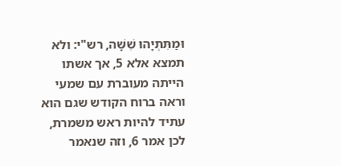וּמַתִּתְיָהוּ שִׁשָּׁה, רש"י: ולא תמצא אלא 5, אך אשתו הייתה מעוברת עם שמעי וראה ברוח הקודש שגם הוא עתיד להיות ראש משמרת, לכן אמר 6, וזה שנאמר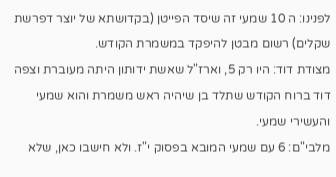לפנינו: ה 10 שמעי זה שיסד הפייטן (בקדושתא של יוצר דפרשת שקלים) רשום מבטן להיפקד במשמרת הקודש.
מצודת דוד: היו רק 5, וארז"ל שאשת ידותון היתה מעוברת וצפה דוד ברוח הקודש שתלד בן שיהיה ראש משמרת והוא שמעי והעשירי שמעי.
מלבי"ם: 6 עם שמעי המובא בפסוק י"ז. ולא חישבו כאן, שלא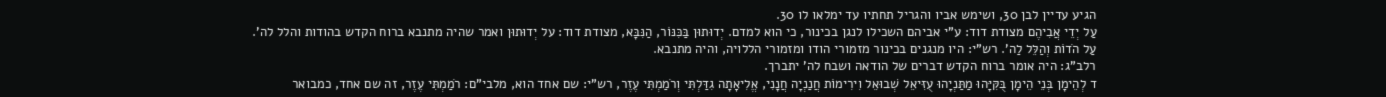הגיע עדיין לבן 30, ושימש אביו והגריל תחתיו עד ימלאו לו 30.
עַל יְדֵי אֲבִיהֶם מצודת דוד: ע"י אביהם השכילו לנגן בכינור, כי הוא למדם. יְדוּתוּן בַּכִּנּוֹר, הַנִּבָּא, מצודת דוד: על יְדוּתוּן ואמר שהיה מתנבא ברוח הקדש בהודות והלל לה'.
עַל הֹדוֹת וְהַלֵּל לַה'. רש"י: היו מנגנים בכינור מזמורי הודו ומזמורי הללויה, והיה מתנבא.
רלב"ג: היה אומר ברוח הקדש דברים של הודאה ושבח לה' יתברך.
ד לְהֵימָן בְּנֵי הֵימָן בֻּקִּיָּהוּ מַתַּנְיָהוּ עֻזִּיאֵל שְׁבוּאֵל וִירִימוֹת חֲנַנְיָה חֲנָנִי, אֱלִיאָתָה גִדַּלְתִּי וְרֹמַמְתִּי עֶזֶר, רש"י: שם אחד הוא, מלבי"ם: רֹמַמְתִּי עֶזֶר, זה שם אחד, כמבואר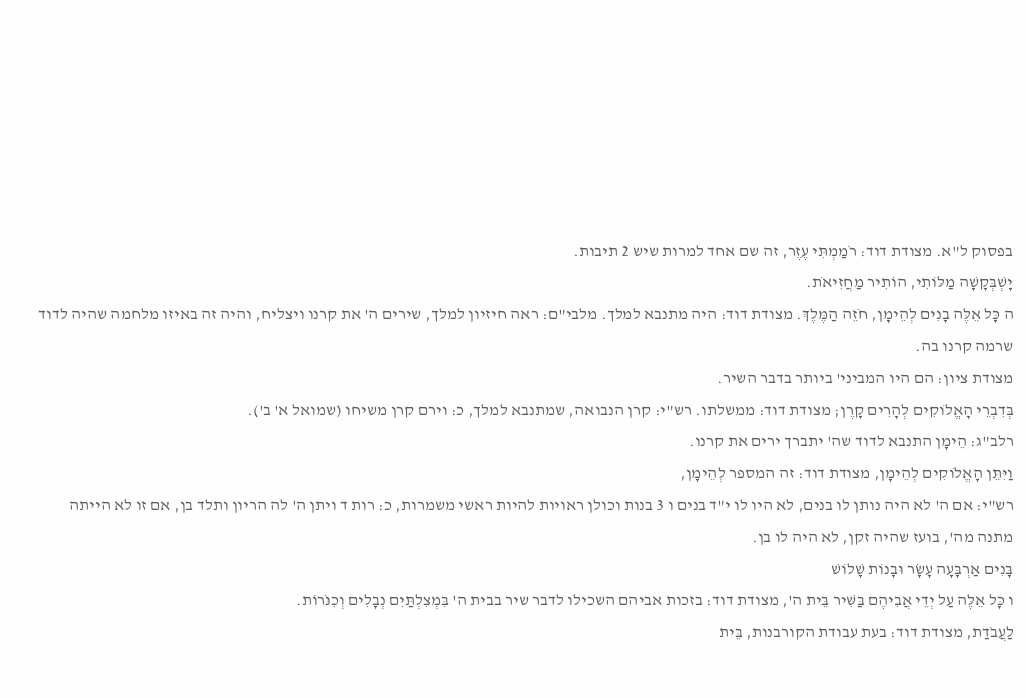בפסוק ל"א. מצודת דוד: רֹמַמְתִּי עֶזֶר, זה שם אחד למרות שיש 2 תיבות.
יָשְׁבְּקָשָׁה מַלּוֹתִי, הוֹתִיר מַחֲזִיאֹת.
ה כָּל אֵלֶּה בָנִים לְהֵימָן, חֹזֵה הַמֶּלֶךְ. מצודת דוד: היה מתנבא למלך. מלבי"ם: ראה חיזיון למלך, שירים ה' את קרנו ויצליח, והיה זה באיזו מלחמה שהיה לדוד שרמה קרנו בה.
מצודת ציון: הם היו המביני' ביותר בדבר השיר.
בְּדִבְרֵי הָאֱלֹוקִים לְהָרִים קָרֶן; מצודת דוד: ממשלתו. רש"י: קרן הנבואה, שמתנבא למלך, כ: וירם קרן משיחו (שמואל א' ב').
רלב"ג: הֵימָן התנבא לדוד שה' יתברך ירים את קרנו.
וַיִּתֵּן הָאֱלֹוקִים לְהֵימָן, מצודת דוד: זה המספר לְהֵימָן,
רש"י: אם ה' לא היה נותן לו בנים, לא היו לו י"ד בנים ו 3 בנות וכולן ראויות להיות ראשי משמרות, כ: רות ד ויתן ה' לה הריון ותלד בן, אם זו לא הייתה מתנה מה', בועז שהיה זקן, לא היה לו בן.
בָּנִים אַרְבָּעָה עָשָׂר וּבָנוֹת שָׁלוֹשׁ
ו כָּל אֵלֶּה עַל יְדֵי אֲבִיהֶם בַּשִּׁיר בֵּית ה', מצודת דוד: בזכות אביהם השכילו לדבר שיר בבית ה' בִּמְצִלְתַּיִם נְבָלִים וְכִנֹּרוֹת.
לַעֲבֹדַת, מצודת דוד: בעת עבודת הקורבנות, בֵּית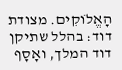הָאֱלֹוקִים. מצודת דוד: בהלל שתיקן דוד המלך, ואָסָף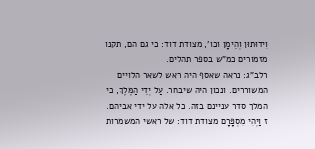וִידוּתוּן וְהֵימָן וכו', מצודת דוד: כי גם הם, תקנו מזמורים כמ"ש בספר תהלים.
רלב"ג: נראה שאסף היה ראש לשאר הלויים המשוררים. ונכון היה שיבחר. עַל יְדֵי הַמֶּלֶךְ, כי המלך סדר עניינם בזה. כל אלה על ידי אביהם.
ז וַיְהִי מִסְפָּרָם מצודת דוד: של ראשי המשמרות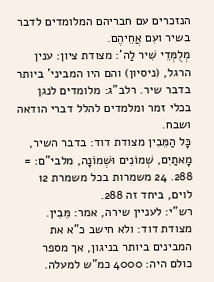הנזכרים עם חבריהם המלומדים לדבר בשיר ועִם אֲחֵיהֶם.
מְלֻמְּדֵי שִׁיר לַה': מצודת ציון: ענין הרגל, (ניסיון) והם היו המביני' ביותר בדבר שיר. רלב"ג: מלומדים לנגן בכלי זמר ומלמדים להלל דברי הודאה ושבח.
כָּל הַמֵּבִין מצודת דוד: בדבר השיר, מָאתַיִם, שְׁמוֹנִים וּשְׁמוֹנָה, מלבי"ם: = 288. 24 משמרות בכל משמרת 12 לוים, ביחד זה 288.
רש"י: לעניין שירה, אמר: מֵּבִין. מצודת דוד: ולא חישב כ"א את המבינים ביותר בניגון, אך מספר כולם היה: 4000 כמ"ש למעלה.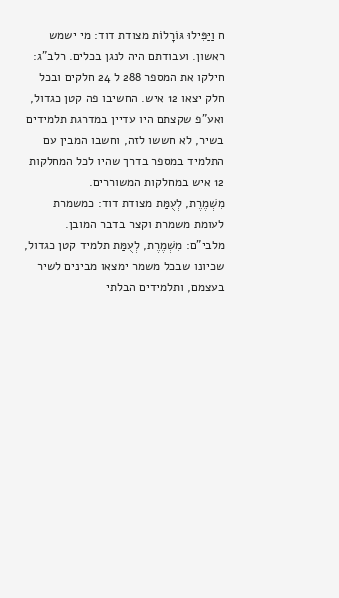ח וַיַּפִּילוּ גּוֹרָלוֹת מצודת דוד: מי ישמש ראשון. ועבודתם היה לנגן בכלים. רלב"ג: חילקו את המספר 288 ל 24 חלקים ובכל חלק יצאו 12 איש. החשיבו פה קטן כגדול, ואע"פ שקצתם היו עדיין במדרגת תלמידים בשיר, לא חששו לזה, וחשבו המבין עם התלמיד במספר בדרך שהיו לכל המחלקות 12 איש במחלקות המשוררים.
מִשְׁמֶרֶת, לְעֻמַּת מצודת דוד: כמשמרת לעומת משמרת וקצר בדבר המובן.
מלבי"ם: מִשְׁמֶרֶת, לְעֻמַּת תלמיד קטן כגדול, שכיונו שבכל משמר ימצאו מבינים לשיר בעצמם, ותלמידים הבלתי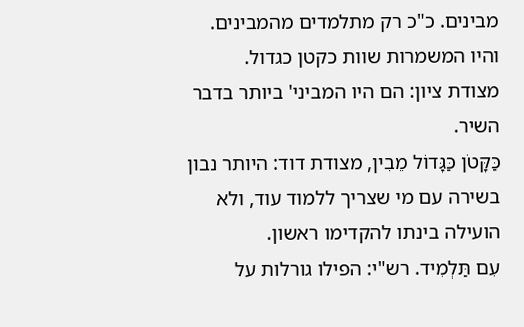מבינים. כ"כ רק מתלמדים מהמבינים. והיו המשמרות שוות כקטן כגדול.
מצודת ציון: הם היו המביני' ביותר בדבר השיר.
כַּקָּטֹן כַּגָּדוֹל מֵבִין, מצודת דוד: היותר נבון בשירה עם מי שצריך ללמוד עוד, ולא הועילה בינתו להקדימו ראשון.
עִם תַּלְמִיד. רש"י: הפילו גורלות על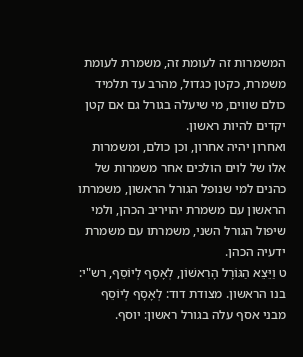המשמרות זה לעומת זה, משמרת לעומת משמרת, כקטן כגדול, מהרב עד תלמיד כולם שווים, מי שיעלה בגורל גם אם קטן יקדים להיות ראשון.
ואחרון יהיה אחרון, וכן כולם, ומשמרות אלו של לוים הולכים אחר משמרות של כהנים למי שנופל הגורל הראשון, משמרתו הראשון עם משמרת יהויריב הכהן, ולמי שיפול הגורל השני, משמרתו עם משמרת ידעיה הכהן.
ט וַיֵּצֵא הַגּוֹרָל הָרִאשׁוֹן, לְאָסָף לְיוֹסֵף, רש"י: בנו הראשון. מצודת דוד: לְאָסָף לְיוֹסֵף מבני אסף עלה בגורל ראשון: יוסף.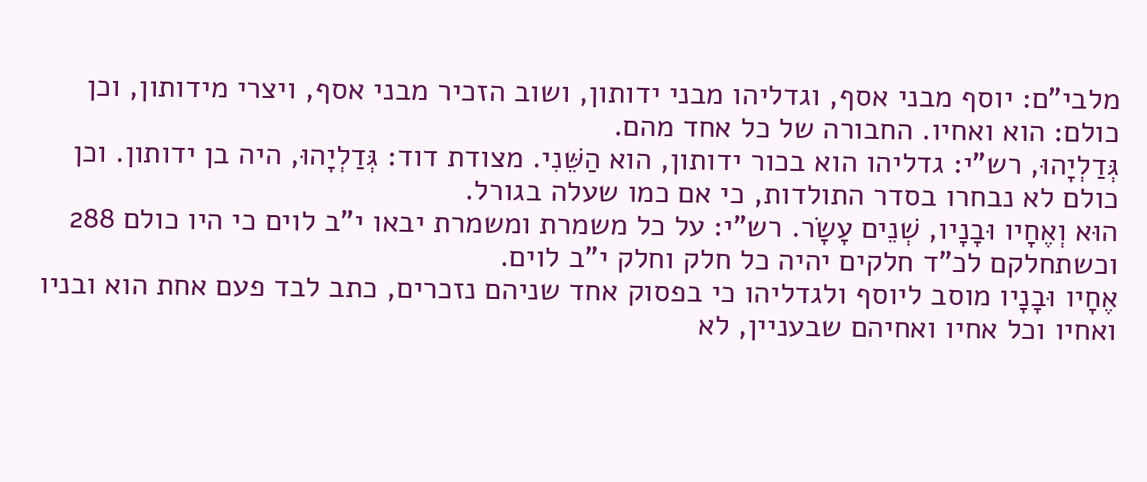מלבי"ם: יוסף מבני אסף, וגדליהו מבני ידותון, ושוב הזכיר מבני אסף, ויצרי מידותון, וכן כולם: הוא ואחיו. החבורה של כל אחד מהם.
גְּדַלְיָהוּ, רש"י: גדליהו הוא בכור ידותון, הוא הַשֵּׁנִי. מצודת דוד: גְּדַלְיָהוּ, היה בן ידותון. וכן כולם לא נבחרו בסדר התולדות, כי אם כמו שעלה בגורל.
הוּא וְאֶחָיו וּבָנָיו, שְׁנֵים עָשָׂר. רש"י: על כל משמרת ומשמרת יבאו י"ב לוים כי היו כולם 288 וכשתחלקם לכ"ד חלקים יהיה כל חלק וחלק י"ב לוים.
אֶחָיו וּבָנָיו מוסב ליוסף ולגדליהו כי בפסוק אחד שניהם נזכרים, כתב לבד פעם אחת הוא ובניו ואחיו וכל אחיו ואחיהם שבעניין, לא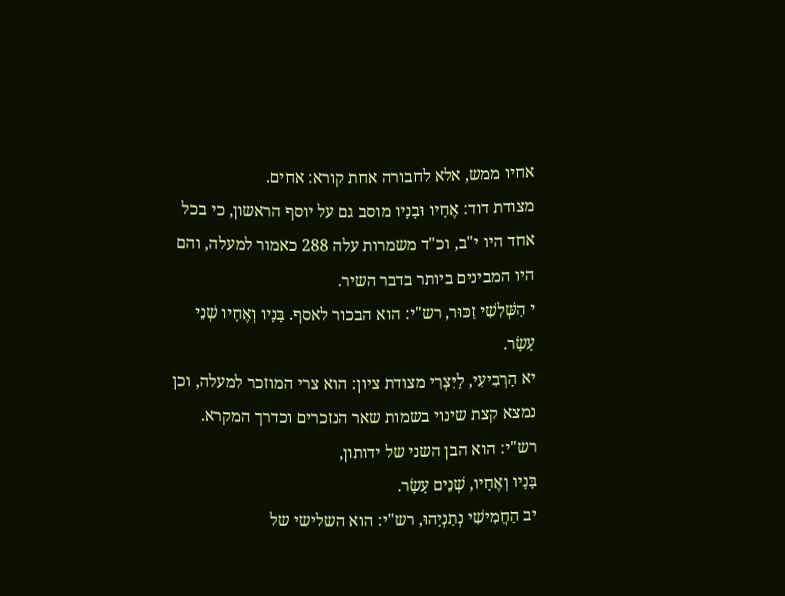אחיו ממש, אלא לחבורה אחת קורא: אחים.
מצודת דוד: אֶחָיו וּבָנָיו מוסב גם על יוסף הראשון, כי בכל אחד היו י"ב, וכ"ד משמרות עלה 288 כאמור למעלה, והם היו המבינים ביותר בדבר השיר.
י הַשְּׁלִשִׁי זַכּוּר, רש"י: הוא הבכור לאסף. בָּנָיו וְאֶחָיו שְׁנֵי עָשָׂר.
יא הָרְבִיעִי, לַיִּצְרִי מצודת ציון: הוא צרי המוזכר למעלה, וכן נמצא קצת שינוי בשמות שאר הנזכרים וכדרך המקרא. רש"י: הוא הבן השני של ידותון,
בָּנָיו וְאֶחָיו, שְׁנֵים עָשָׂר.
יב הַחֲמִישִׁי נְתַנְיָהוּ, רש"י: הוא השלישי של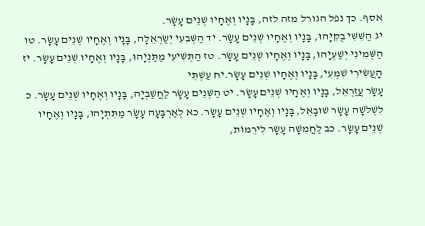אסף. כך נפל הגורל מזה לזה, בָּנָיו וְאֶחָיו שְׁנֵים עָשָׂר.
יג הַשִּׁשִּׁי בֻקִּיָּהוּ, בָּנָיו וְאֶחָיו שְׁנֵים עָשָׂר. יד הַשְּׁבִעִי יְשַׂרְאֵלָה, בָּנָיו וְאֶחָיו שְׁנֵים עָשָׂר. טו הַשְּׁמִינִי יְשַׁעְיָהוּ, בָּנָיו וְאֶחָיו שְׁנֵים עָשָׂר. טז הַתְּשִׁיעִי מַתַּנְיָהוּ, בָּנָיו וְאֶחָיו שְׁנֵים עָשָׂר. יז הָעֲשִׂירִי שִׁמְעִי, בָּנָיו וְאֶחָיו שְׁנֵים עָשָׂר.יח עַשְׁתֵּי
עָשָׂר עֲזַרְאֵל, בָּנָיו וְאֶחָיו שְׁנֵים עָשָׂר. יט הַשְּׁנֵים עָשָׂר לַחֲשַׁבְיָה, בָּנָיו וְאֶחָיו שְׁנֵים עָשָׂר. כ לִשְׁלֹשָׁה עָשָׂר שׁוּבָאֵל, בָּנָיו וְאֶחָיו שְׁנֵים עָשָׂר. כא לְאַרְבָּעָה עָשָׂר מַתִּתְיָהוּ, בָּנָיו וְאֶחָיו שְׁנֵים עָשָׂר. כב לַחֲמִשָּׁה עָשָׂר לִירֵמוֹת,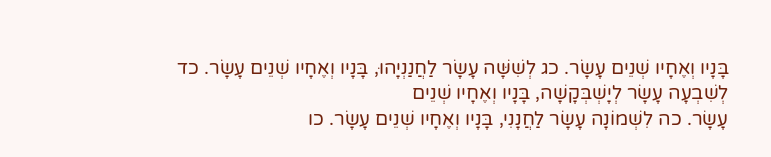בָּנָיו וְאֶחָיו שְׁנֵים עָשָׂר. כג לְשִׁשָּׁה עָשָׂר לַחֲנַנְיָהוּ, בָּנָיו וְאֶחָיו שְׁנֵים עָשָׂר. כד לְשִׁבְעָה עָשָׂר לְיָשְׁבְּקָשָׁה, בָּנָיו וְאֶחָיו שְׁנֵים
עָשָׂר. כה לִשְׁמוֹנָה עָשָׂר לַחֲנָנִי, בָּנָיו וְאֶחָיו שְׁנֵים עָשָׂר. כו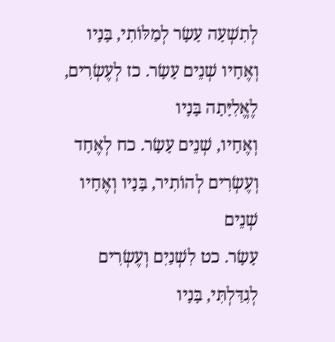לְתִשְׁעָה עָשָׂר לְמַלּוֹתִי, בָּנָיו וְאֶחָיו שְׁנֵים עָשָׂר. כז לְעֶשְׂרִים, לֶאֱלִיָּתָה בָּנָיו
וְאֶחָיו, שְׁנֵים עָשָׂר. כח לְאֶחָד וְעֶשְׂרִים לְהוֹתִיר, בָּנָיו וְאֶחָיו שְׁנֵים
עָשָׂר. כט לִשְׁנַיִם וְעֶשְׂרִים לְגִדַּלְתִּי, בָּנָיו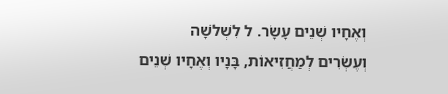וְאֶחָיו שְׁנֵים עָשָׂר. ל לִשְׁלֹשָׁה
וְעֶשְׂרִים לְמַחֲזִיאוֹת, בָּנָיו וְאֶחָיו שְׁנֵים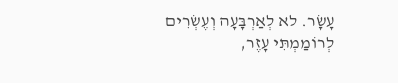עָשָׂר. לא לְאַרְבָּעָה וְעֶשְׂרִים
לְרוֹמַמְתִּי עָזֶר,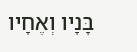בָּנָיו וְאֶחָיו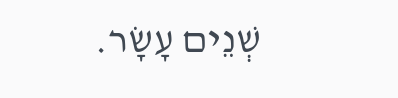שְׁנֵים עָשָׂר.